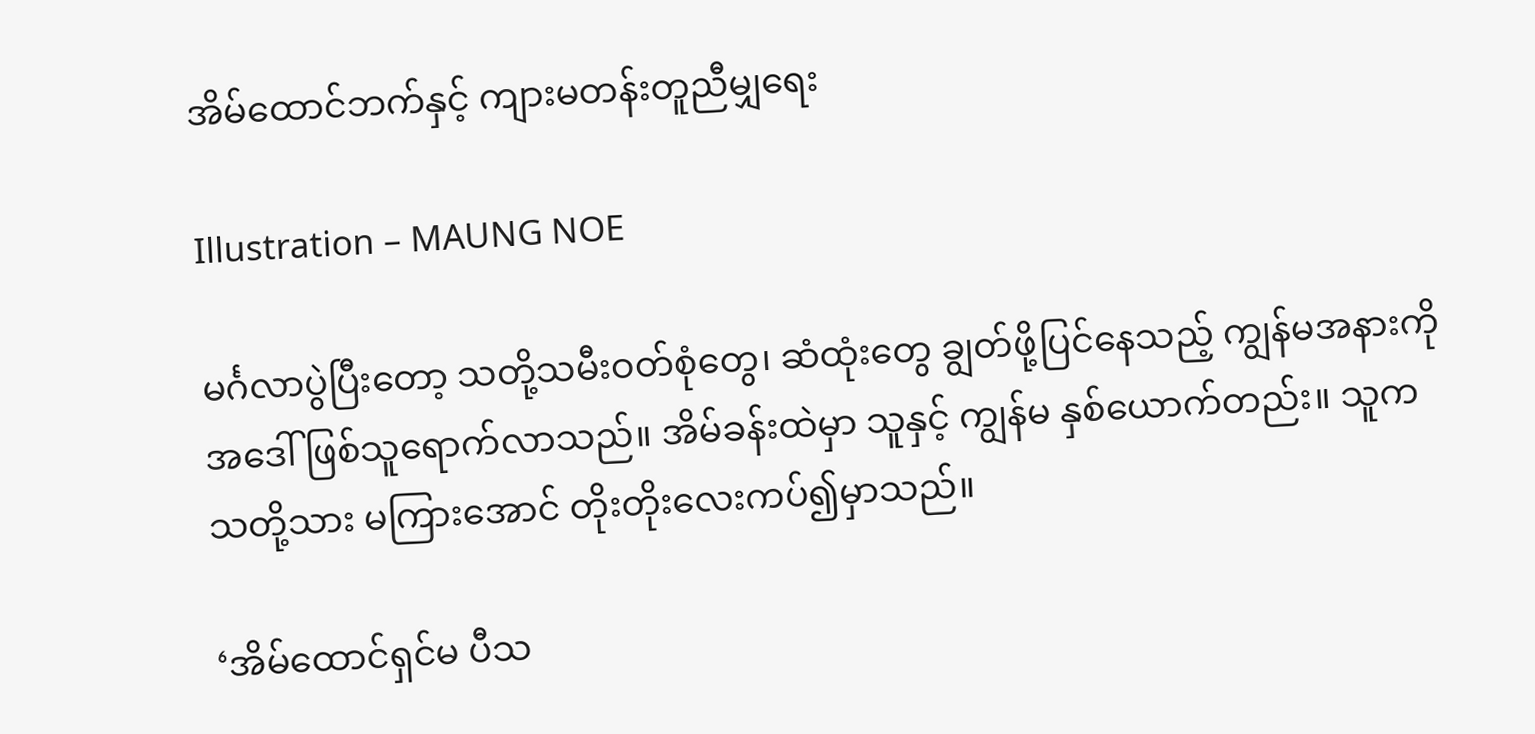အိမ်ထောင်ဘက်နှင့် ကျားမတန်းတူညီမျှရေး

Illustration – MAUNG NOE

မင်္ဂလာပွဲပြီးတော့ သတို့သမီးဝတ်စုံတွေ၊ ဆံထုံးတွေ ချွတ်ဖို့ပြင်နေသည့် ကျွန်မအနားကို အဒေါ် ဖြစ်သူရောက်လာသည်။ အိမ်ခန်းထဲမှာ သူနှင့် ကျွန်မ နှစ်ယောက်တည်း။ သူက သတို့သား မကြားအောင် တိုးတိုးလေးကပ်၍မှာသည်။

‘အိမ်ထောင်ရှင်မ ပီသ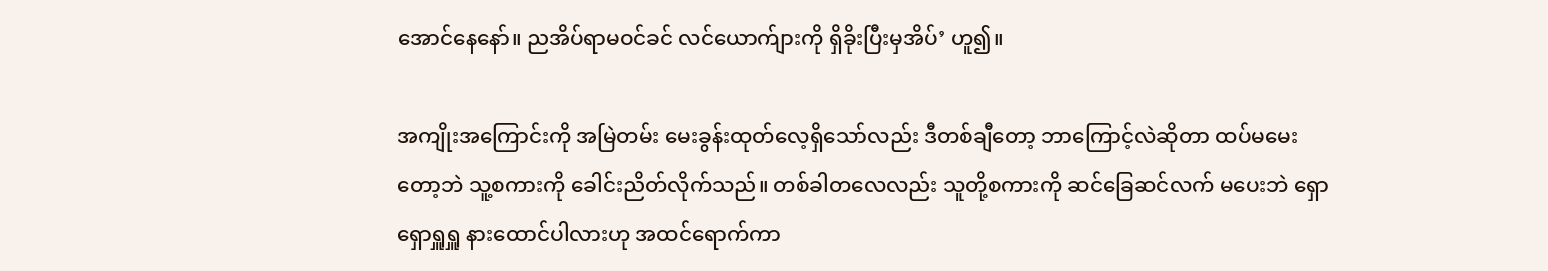အောင်နေနော်။ ညအိပ်ရာမဝင်ခင် လင်ယောက်ျားကို ရှိခိုးပြီးမှအိပ်’ ဟူ၍။

အကျိုးအကြောင်းကို အမြဲတမ်း မေးခွန်းထုတ်လေ့ရှိသော်လည်း ဒီတစ်ချီတော့ ဘာကြောင့်လဲဆိုတာ ထပ်မမေးတော့ဘဲ သူ့စကားကို ခေါင်းညိတ်လိုက်သည်။ တစ်ခါတလေလည်း သူတို့စကားကို ဆင်ခြေဆင်လက် မပေးဘဲ ရှောရှောရှူရှူ နားထောင်ပါလားဟု အထင်ရောက်ကာ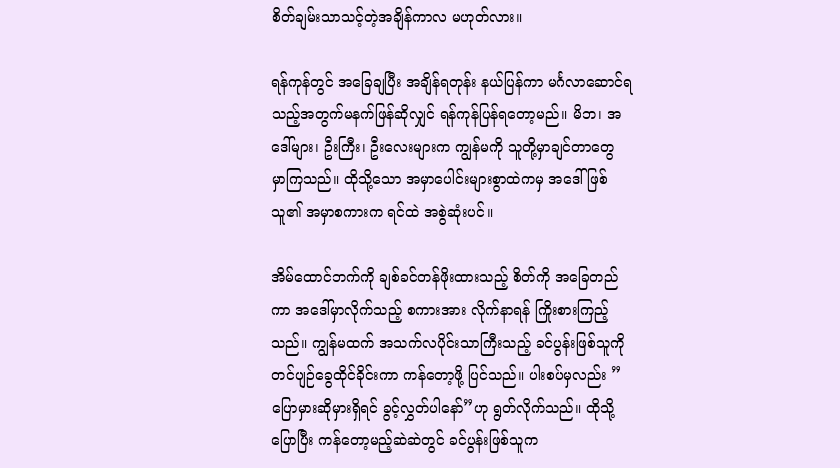စိတ်ချမ်းသာသင့်တဲ့အချိန်ကာလ မဟုတ်လား။

ရန်ကုန်တွင် အခြေချပြီး အချိန်ရတုန်း နယ်ပြန်ကာ မင်္ဂလာဆောင်ရသည့်အတွက်မနက်ဖြန်ဆိုလျှင် ရန်ကုန်ပြန်ရတော့မည်။ မိဘ၊ အဒေါ်များ၊ ဦးကြီး၊ ဦးလေးများက ကျွန်မကို သူတို့မှာချင်တာတွေ မှာကြသည်။ ထိုသို့သော အမှာပေါင်းများစွာထဲကမှ အဒေါ်ဖြစ်သူ၏ အမှာစကားက ရင်ထဲ အစွဲဆုံးပင်။

အိမ်ထောင်ဘက်ကို ချစ်ခင်တန်ဖိုးထားသည့် စိတ်ကို အခြေတည်ကာ အဒေါ်မှာလိုက်သည့် စကားအား လိုက်နာရန် ကြိုးစားကြည့်သည်။ ကျွန်မထက် အသက်လပိုင်းသာကြီးသည့် ခင်ပွန်းဖြစ်သူကို တင်ပျဉ်ခွေထိုင်ခိုင်းကာ ကန်တော့ဖို့ ပြင်သည်။ ပါးစပ်မှလည်း ”ပြောမှားဆိုမှားရှိရင် ခွင့်လွှတ်ပါနော်”ဟု ရွတ်လိုက်သည်။ ထိုသို့ပြောပြီး ကန်တော့မည့်ဆဲဆဲတွင် ခင်ပွန်းဖြစ်သူက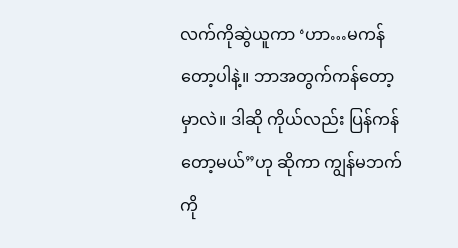လက်ကိုဆွဲယူကာ ‘ဟာ…မကန်တော့ပါနဲ့။ ဘာအတွက်ကန်တော့မှာလဲ။ ဒါဆို ကိုယ်လည်း ပြန်ကန်တော့မယ်”ဟု ဆိုကာ ကျွန်မဘက်ကို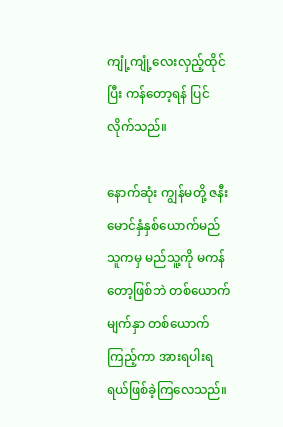ကျုံ့ကျုံ့လေးလှည့်ထိုင်ပြီး ကန်တော့ရန် ပြင်လိုက်သည်။

နောက်ဆုံး ကျွန်မတို့ ဇနီးမောင်နှံနှစ်ယောက်မည်သူကမှ မည်သူ့ကို မကန်တော့ဖြစ်ဘဲ တစ်ယောက်မျက်နှာ တစ်ယောက်ကြည့်ကာ အားရပါးရရယ်ဖြစ်ခဲ့ကြလေသည်။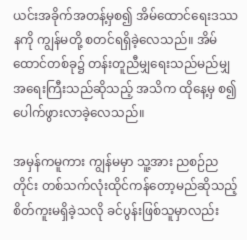ယင်းအခိုက်အတန့်မှစ၍ အိမ်ထောင်ရေးဒဿနကို ကျွန်မတို့ စတင်ရရှိခဲ့လေသည်။ အိမ်ထောင်တစ်ခု၌ တန်းတူညီမျှရေးသည်မည်မျှ အရေးကြီးသည်ဆိုသည့် အသိက ထိုနေ့မှ စ၍ ပေါက်ဖွားလာခဲ့လေသည်။

အမှန်ကမူကား ကျွန်မမှာ သူ့အား ညစဉ်ညတိုင်း တစ်သက်လုံးထိုင်ကန်တော့မည်ဆိုသည့် စိတ်ကူးမရှိခဲ့သလို ခင်ပွန်းဖြစ်သူမှာလည်း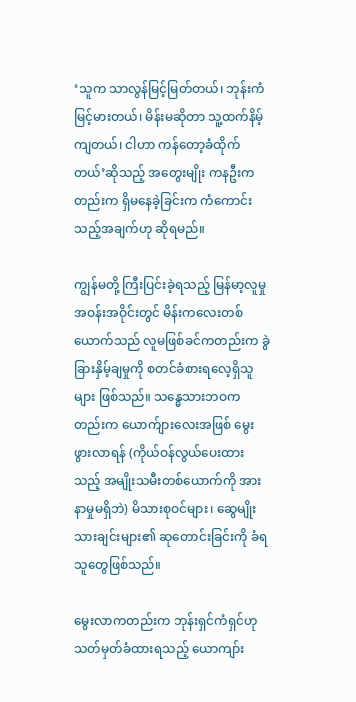‘သူက သာလွန်မြင့်မြတ်တယ်၊ ဘုန်းကံမြင့်မားတယ်၊ မိန်းမဆိုတာ သူ့ထက်နိမ့်ကျတယ်၊ ငါဟာ ကန်တော့ခံထိုက်တယ်’ဆိုသည့် အတွေးမျိုး ကနဦးကတည်းက ရှိမနေခဲ့ခြင်းက ကံကောင်းသည့်အချက်ဟု ဆိုရမည်။

ကျွန်မတို့ ကြီးပြင်းခဲ့ရသည့် မြန်မာ့လူမှုအဝန်းအဝိုင်းတွင် မိန်းကလေးတစ်ယောက်သည် လူမဖြစ်ခင်ကတည်းက ခွဲခြားနှိမ့်ချမှုကို စတင်ခံစားရလေ့ရှိသူများ ဖြစ်သည်။ သန္ဓေသားဘဝကတည်းက ယောက်ျားလေးအဖြစ် မွေးဖွားလာရန် (ကိုယ်ဝန်လွယ်ပေးထားသည့် အမျိုးသမီးတစ်ယောက်ကို အားနာမှုမရှိဘဲ) မိသားစုဝင်များ၊ ဆွေမျိုးသားချင်းများ၏ ဆုတောင်းခြင်းကို ခံရသူတွေဖြစ်သည်။

မွေးလာကတည်းက ဘုန်းရှင်ကံရှင်ဟု သတ်မှတ်ခံထားရသည့် ယောကျာ်း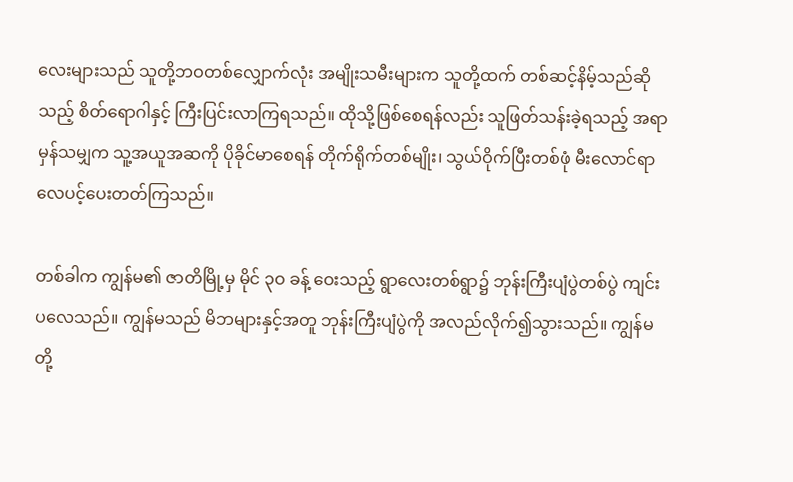လေးများသည် သူတို့ဘဝတစ်လျှောက်လုံး အမျိုးသမီးများက သူတို့ထက် တစ်ဆင့်နိမ့်သည်ဆိုသည့် စိတ်ရောဂါနှင့် ကြီးပြင်းလာကြရသည်။ ထိုသို့ဖြစ်စေရန်လည်း သူဖြတ်သန်းခဲ့ရသည့် အရာမှန်သမျှက သူ့အယူအဆကို ပိုခိုင်မာစေရန် တိုက်ရိုက်တစ်မျိုး၊ သွယ်ဝိုက်ပြီးတစ်ဖုံ မီးလောင်ရာလေပင့်ပေးတတ်ကြသည်။

တစ်ခါက ကျွန်မ၏ ဇာတိမြို့မှ မိုင် ၃ဝ ခန့် ဝေးသည့် ရွာလေးတစ်ရွာ၌ ဘုန်းကြီးပျံပွဲတစ်ပွဲ ကျင်းပလေသည်။ ကျွန်မသည် မိဘများနှင့်အတူ ဘုန်းကြီးပျံပွဲကို အလည်လိုက်၍သွားသည်။ ကျွန်မတို့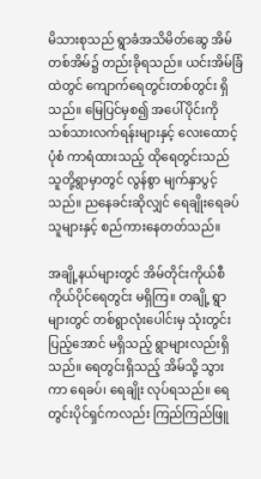မိသားစုသည် ရွာခံအသိမိတ်ဆွေ အိမ်တစ်အိမ်၌ တည်းခိုရသည်။ ယင်းအိမ်ခြံထဲတွင် ကျောက်ရေတွင်းတစ်တွင်း ရှိသည်။ မြေပြင်မှစ၍ အပေါ်ပိုင်းကို သစ်သားလက်ရန်းများနှင့် လေးထောင့်ပုံစံ ကာရံထားသည့် ထိုရေတွင်းသည် သူတို့ရွာမှာတွင် လွန်စွာ မျက်နှာပွင့်သည်။ ညနေခင်းဆိုလျှင် ရေချိုးရေခပ်သူများနှင့် စည်ကားနေတတ်သည်။

အချို့နယ်များတွင် အိမ်တိုင်းကိုယ်စီ ကိုယ်ပိုင်ရေတွင်း မရှိကြ။ တချို့ ရွာများတွင် တစ်ရွာလုံးပေါင်းမှ သုံးတွင်းပြည့်အောင် မရှိသည့် ရွာများလည်းရှိသည်။ ရေတွင်းရှိသည့် အိမ်သို့ သွားကာ ရေခပ်၊ ရေချိုး လုပ်ရသည်။ ရေတွင်းပိုင်ရှင်ကလည်း ကြည်ကြည်ဖြူ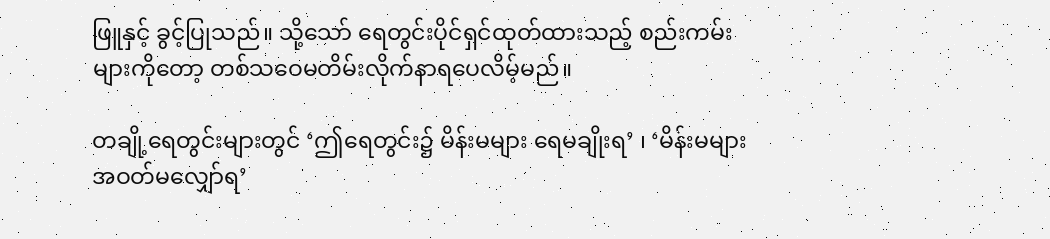ဖြူနှင့် ခွင့်ပြုသည်။ သို့သော် ရေတွင်းပိုင်ရှင်ထုတ်ထားသည့် စည်းကမ်းများကိုတော့ တစ်သဝေမတိမ်းလိုက်နာရပေလိမ့်မည်။

တချို့ရေတွင်းများတွင် ‘ဤရေတွင်း၌ မိန်းမများ ရေမချိုးရ’ ၊ ‘မိန်းမများ အဝတ်မလျှော်ရ’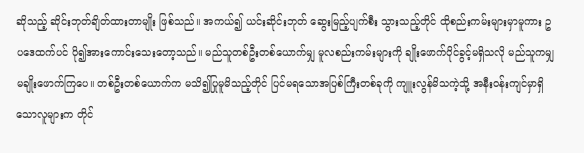ဆိုသည့် ဆိုင်းဘုတ်ချိတ်ထားတာမျိုး ဖြစ်သည်။ အကယ်၍ ယင်းဆိုင်းဘုတ် ဆွေးမြည့်ပျက်စီး သွားသည့်တိုင် ထိုစည်းကမ်းများမှာမူကား ဥပဒေထက်ပင် ပို၍အားကောင်းသေးတော့သည်။ မည်သူတစ်ဦးတစ်ယောက်မျှ မူလစည်းကမ်းများကို ချိုးဖောက်ပိုင်ခွင့်မရှိသလို မည်သူကမျှ မချိုးဖောက်ကြပေ။ တစ်ဦးတစ်ယောက်က မသိ၍ပြုမူမိသည့်တိုင် ပြင်မရသောအပြစ်ကြီးတစ်ခုကို ကျူးလွန်မိသကဲ့သို့ အနီးဝန်းကျင်မှာရှိသောလူများက တိုင်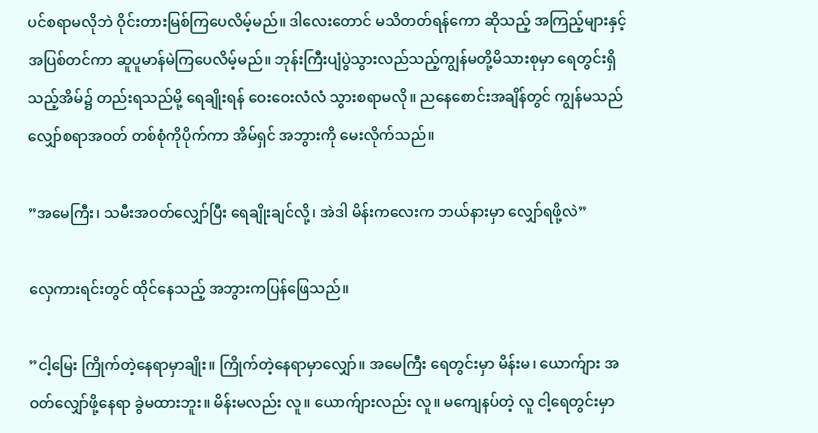ပင်စရာမလိုဘဲ ဝိုင်းတားမြစ်ကြပေလိမ့်မည်။ ဒါလေးတောင် မသိတတ်ရန်ကော ဆိုသည့် အကြည့်များနှင့် အပြစ်တင်ကာ ဆူပူမာန်မဲကြပေလိမ့်မည်။ ဘုန်းကြီးပျံပွဲသွားလည်သည့်ကျွန်မတို့မိသားစုမှာ ရေတွင်းရှိသည့်အိမ်၌ တည်းရသည်မို့ ရေချိုးရန် ဝေးဝေးလံလံ သွားစရာမလို။ ညနေစောင်းအချိန်တွင် ကျွန်မသည် လျှော်စရာအဝတ် တစ်စုံကိုပိုက်ကာ အိမ်ရှင် အဘွားကို မေးလိုက်သည်။

”အမေကြီး၊ သမီးအဝတ်လျှော်ပြီး ရေချိုးချင်လို့၊ အဲဒါ မိန်းကလေးက ဘယ်နားမှာ လျှော်ရဖို့လဲ”

လှေကားရင်းတွင် ထိုင်နေသည့် အဘွားကပြန်ဖြေသည်။

”ငါ့မြေး ကြိုက်တဲ့နေရာမှာချိုး။ ကြိုက်တဲ့နေရာမှာလျှော်။ အမေကြီး ရေတွင်းမှာ မိန်းမ၊ ယောက်ျား အဝတ်လျှော်ဖို့နေရာ ခွဲမထားဘူး။ မိန်းမလည်း လူ။ ယောက်ျားလည်း လူ။ မကျေနပ်တဲ့ လူ ငါ့ရေတွင်းမှာ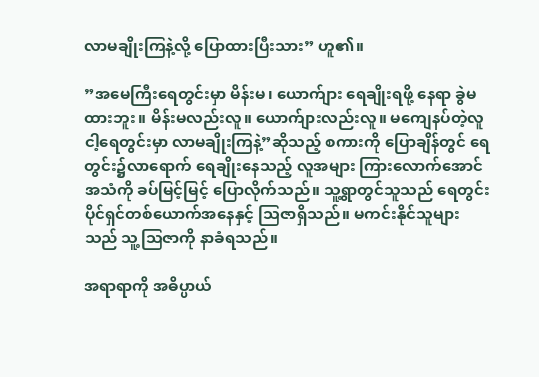လာမချိုးကြနဲ့လို့ ပြောထားပြီးသား” ဟူ၏။

”အမေကြီးရေတွင်းမှာ မိန်းမ၊ ယောက်ျား ရေချိုးရဖို့ နေရာ ခွဲမထားဘူး။ မိန်းမလည်းလူ။ ယောက်ျားလည်းလူ။ မကျေနပ်တဲ့လူ ငါ့ရေတွင်းမှာ လာမချိုးကြနဲ့”ဆိုသည့် စကားကို ပြောချိန်တွင် ရေတွင်း၌လာရောက် ရေချိုးနေသည့် လူအများ ကြားလောက်အောင် အသံကို ခပ်မြင့်မြင့် ပြောလိုက်သည်။ သူ့ရွာတွင်သူသည် ရေတွင်းပိုင်ရှင်တစ်ယောက်အနေနှင့် သြဇာရှိသည်။ မကင်းနိုင်သူများသည် သူ့သြဇာကို နာခံရသည်။

အရာရာကို အဓိပ္ပာယ်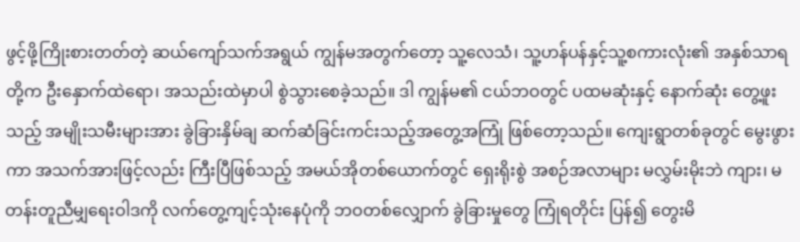ဖွင့်ဖို့ကြိုးစားတတ်တဲ့ ဆယ်ကျော်သက်အရွယ် ကျွန်မအတွက်တော့ သူ့လေသံ၊ သူ့ဟန်ပန်နှင့်သူ့စကားလုံး၏ အနှစ်သာရတို့က ဦးနှောက်ထဲရော၊ အသည်းထဲမှာပါ စွဲသွားစေခဲ့သည်။ ဒါ ကျွန်မ၏ ငယ်ဘဝတွင် ပထမဆုံးနှင့် နောက်ဆုံး တွေ့ဖူးသည့် အမျိုးသမီးများအား ခွဲခြားနှိမ်ချ ဆက်ဆံခြင်းကင်းသည့်အတွေ့အကြုံ ဖြစ်တော့သည်။ ကျေးရွာတစ်ခုတွင် မွေးဖွားကာ အသက်အားဖြင့်လည်း ကြီးပြီဖြစ်သည့် အမယ်အိုတစ်ယောက်တွင် ရှေးရိုးစွဲ အစဉ်အလာများ မလွှမ်းမိုးဘဲ ကျား၊ မ တန်းတူညီမျှရေးဝါဒကို လက်တွေ့ကျင့်သုံးနေပုံကို ဘဝတစ်လျှောက် ခွဲခြားမှုတွေ ကြုံရတိုင်း ပြန်၍ တွေးမိ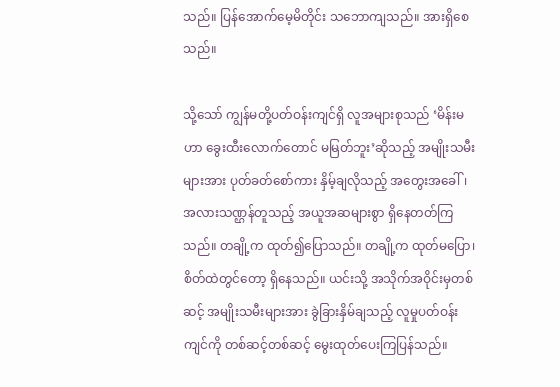သည်။ ပြန်အောက်မေ့မိတိုင်း သဘောကျသည်။ အားရှိစေသည်။

သို့သော် ကျွန်မတို့ပတ်ဝန်းကျင်ရှိ လူအများစုသည် ‘မိန်းမဟာ ခွေးထီးလောက်တောင် မမြတ်ဘူး’ဆိုသည့် အမျိုးသမီးများအား ပုတ်ခတ်စော်ကား နှိမ့်ချလိုသည့် အတွေးအခေါ်၊ အလားသဏ္ဌန်တူသည့် အယူအဆများစွာ ရှိနေတတ်ကြသည်။ တချို့က ထုတ်၍ပြောသည်။ တချို့က ထုတ်မပြော၊ စိတ်ထဲတွင်တော့ ရှိနေသည်။ ယင်းသို့ အသိုက်အဝိုင်းမှတစ်ဆင့် အမျိုးသမီးများအား ခွဲခြားနှိမ်ချသည့် လူမှုပတ်ဝန်းကျင်ကို တစ်ဆင့်တစ်ဆင့် မွေးထုတ်ပေးကြပြန်သည်။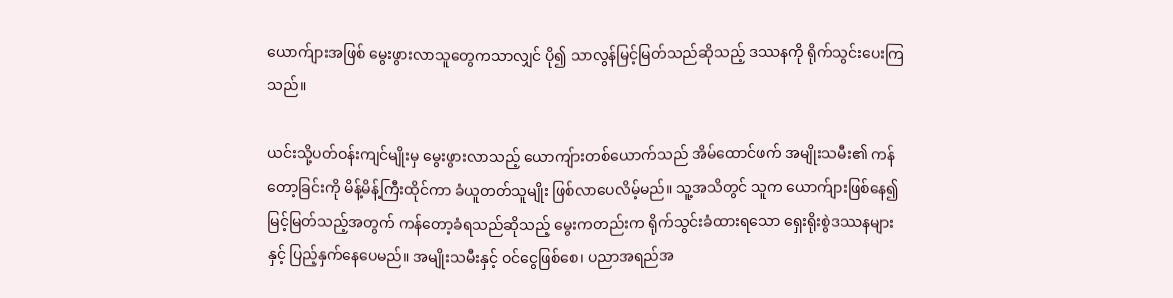ယောက်ျားအဖြစ် မွေးဖွားလာသူတွေကသာလျှင် ပို၍ သာလွန်မြင့်မြတ်သည်ဆိုသည့် ဒဿနကို ရိုက်သွင်းပေးကြသည်။

ယင်းသို့ပတ်ဝန်းကျင်မျိုးမှ မွေးဖွားလာသည့် ယောကျ်ားတစ်ယောက်သည် အိမ်ထောင်ဖက် အမျိုးသမီး၏ ကန်တော့ခြင်းကို မိန့်မိန့်ကြီးထိုင်ကာ ခံယူတတ်သူမျိုး ဖြစ်လာပေလိမ့်မည်။ သူ့အသိတွင် သူက ယောက်ျားဖြစ်နေ၍ မြင့်မြတ်သည့်အတွက် ကန်တော့ခံရသည်ဆိုသည့် မွေးကတည်းက ရိုက်သွင်းခံထားရသော ရှေးရိုးစွဲဒဿနများနှင့် ပြည့်နှက်နေပေမည်။ အမျိုးသမီးနှင့် ဝင်ငွေဖြစ်စေ၊ ပညာအရည်အ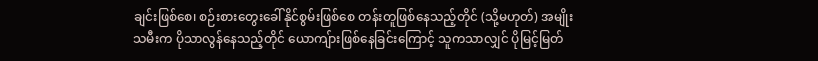ချင်းဖြစ်စေ၊ စဉ်းစားတွေးခေါ်နိုင်စွမ်းဖြစ်စေ တန်းတူဖြစ်နေသည့်တိုင် (သို့မဟုတ်) အမျိုးသမီးက ပိုသာလွန်နေသည့်တိုင် ယောကျ်ားဖြစ်နေခြင်းကြောင့် သူကသာလျှင် ပိုမြင့်မြတ်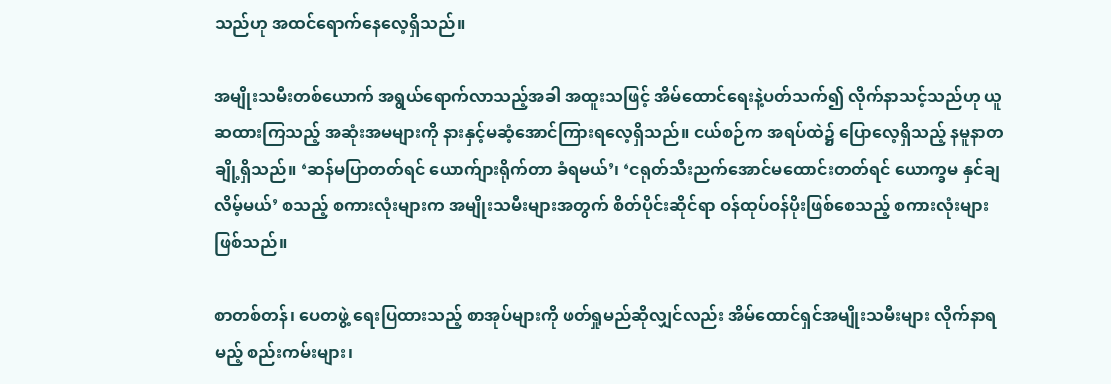သည်ဟု အထင်ရောက်နေလေ့ရှိသည်။

အမျိုးသမီးတစ်ယောက် အရွယ်ရောက်လာသည့်အခါ အထူးသဖြင့် အိမ်ထောင်ရေးနဲ့ပတ်သက်၍ လိုက်နာသင့်သည်ဟု ယူဆထားကြသည့် အဆုံးအမများကို နားနှင့်မဆံ့အောင်ကြားရလေ့ရှိသည်။ ငယ်စဉ်က အရပ်ထဲ၌ ပြောလေ့ရှိသည့် နမူနာတချို့ရှိသည်။ ‘ဆန်မပြာတတ်ရင် ယောက်ျားရိုက်တာ ခံရမယ်’၊ ‘ငရုတ်သီးညက်အောင်မထောင်းတတ်ရင် ယောက္ခမ နှင်ချလိမ့်မယ်’ စသည့် စကားလုံးများက အမျိုးသမီးများအတွက် စိတ်ပိုင်းဆိုင်ရာ ဝန်ထုပ်ဝန်ပိုးဖြစ်စေသည့် စကားလုံးများဖြစ်သည်။

စာတစ်တန်၊ ပေတဖွဲ့ ရေးပြထားသည့် စာအုပ်များကို ဖတ်ရှုမည်ဆိုလျှင်လည်း အိမ်ထောင်ရှင်အမျိုးသမီးများ လိုက်နာရမည့် စည်းကမ်းများ၊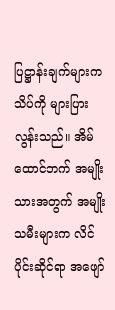ပြဋ္ဌာန်းချက်များက သိပ်ကို များပြားလွန်းသည်။ အိမ်ထောင်ဘက် အမျိုးသားအတွက် အမျိုးသမီးများက လိင်ပိုင်းဆိုင်ရာ အဖျော်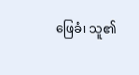ဖြေခံ၊ သူ၏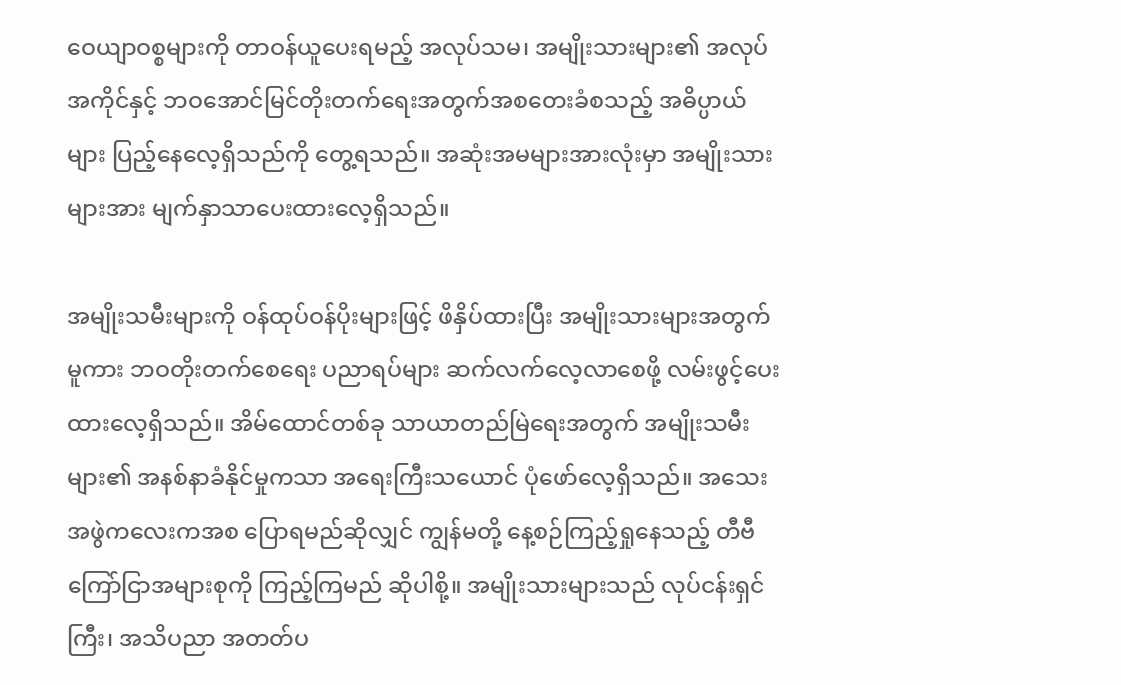ဝေယျာဝစ္စများကို တာဝန်ယူပေးရမည့် အလုပ်သမ၊ အမျိုးသားများ၏ အလုပ်အကိုင်နှင့် ဘဝအောင်မြင်တိုးတက်ရေးအတွက်အစတေးခံစသည့် အဓိပ္ပာယ်များ ပြည့်နေလေ့ရှိသည်ကို တွေ့ရသည်။ အဆုံးအမများအားလုံးမှာ အမျိုးသားများအား မျက်နှာသာပေးထားလေ့ရှိသည်။

အမျိုးသမီးများကို ဝန်ထုပ်ဝန်ပိုးများဖြင့် ဖိနှိပ်ထားပြီး အမျိုးသားများအတွက်မူကား ဘဝတိုးတက်စေရေး ပညာရပ်များ ဆက်လက်လေ့လာစေဖို့ လမ်းဖွင့်ပေးထားလေ့ရှိသည်။ အိမ်ထောင်တစ်ခု သာယာတည်မြဲရေးအတွက် အမျိုးသမီးများ၏ အနစ်နာခံနိုင်မှုကသာ အရေးကြီးသယောင် ပုံဖော်လေ့ရှိသည်။ အသေးအဖွဲကလေးကအစ ပြောရမည်ဆိုလျှင် ကျွန်မတို့ နေ့စဉ်ကြည့်ရှုနေသည့် တီဗီကြော်ငြာအများစုကို ကြည့်ကြမည် ဆိုပါစို့။ အမျိုးသားများသည် လုပ်ငန်းရှင်ကြီး၊ အသိပညာ အတတ်ပ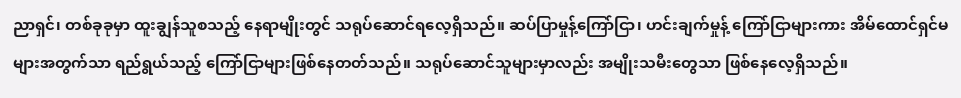ညာရှင်၊ တစ်ခုခုမှာ ထူးချွန်သူစသည့် နေရာမျိုးတွင် သရုပ်ဆောင်ရလေ့ရှိသည်။ ဆပ်ပြာမှုန့်ကြော်ငြာ၊ ဟင်းချက်မှုန့် ကြော်ငြာများကား အိမ်ထောင်ရှင်မများအတွက်သာ ရည်ရွယ်သည့် ကြော်ငြာများဖြစ်နေတတ်သည်။ သရုပ်ဆောင်သူများမှာလည်း အမျိုးသမီးတွေသာ ဖြစ်နေလေ့ရှိသည်။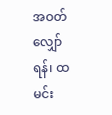အဝတ်လျှော်ရန်၊ ထမင်း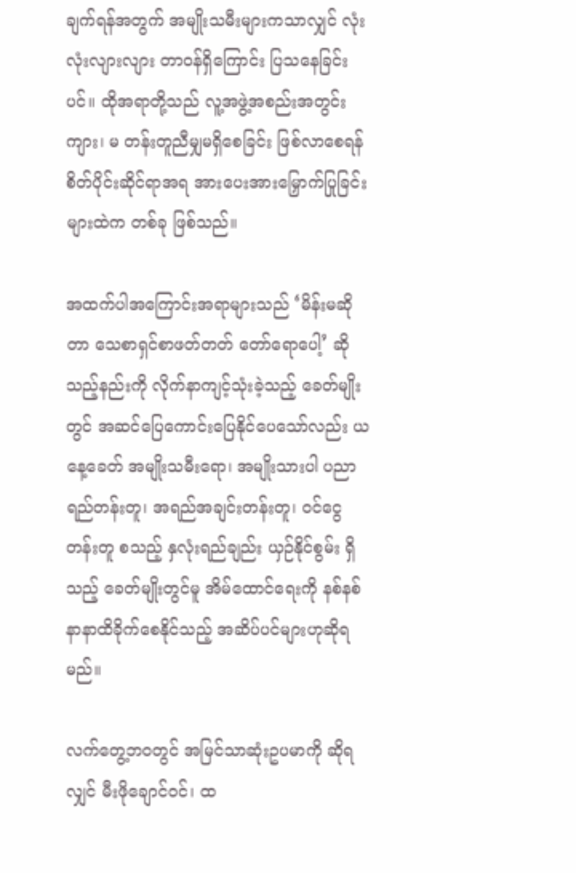ချက်ရန်အတွက် အမျိုးသမီးများကသာလျှင် လုံးလုံးလျားလျား တာဝန်ရှိကြောင်း ပြသနေခြင်းပင်။ ထိုအရာတို့သည် လူ့အဖွဲ့အစည်းအတွင်း ကျား၊ မ တန်းတူညီမျှမရှိစေခြင်း ဖြစ်လာစေရန် စိတ်ပိုင်းဆိုင်ရာအရ အားပေးအားမြှောက်ပြုခြင်းများထဲက တစ်ခု ဖြစ်သည်။

အထက်ပါအကြောင်းအရာများသည် ‘မိန်းမဆိုတာ သေစာရှင်စာဖတ်တတ် တော်ရောပေါ့’ ဆိုသည့်နည်းကို လိုက်နာကျင့်သုံးခဲ့သည့် ခေတ်မျိုးတွင် အဆင်ပြေကောင်းပြေနိုင်ပေသော်လည်း ယနေ့ခေတ် အမျိုးသမီးရော၊ အမျိုးသားပါ ပညာရည်တန်းတူ၊ အရည်အချင်းတန်းတူ၊ ဝင်ငွေတန်းတူ စသည့် နှလုံးရည်ချည်း ယှဉ်နိုင်စွမ်း ရှိသည့် ခေတ်မျိုးတွင်မူ အိမ်ထောင်ရေးကို နစ်နစ်နာနာထိခိုက်စေနိုင်သည့် အဆိပ်ပင်များဟုဆိုရမည်။

လက်တွေ့ဘဝတွင် အမြင်သာဆုံးဥပမာကို ဆိုရလျှင် မီးဖိုချောင်ဝင်၊ ထ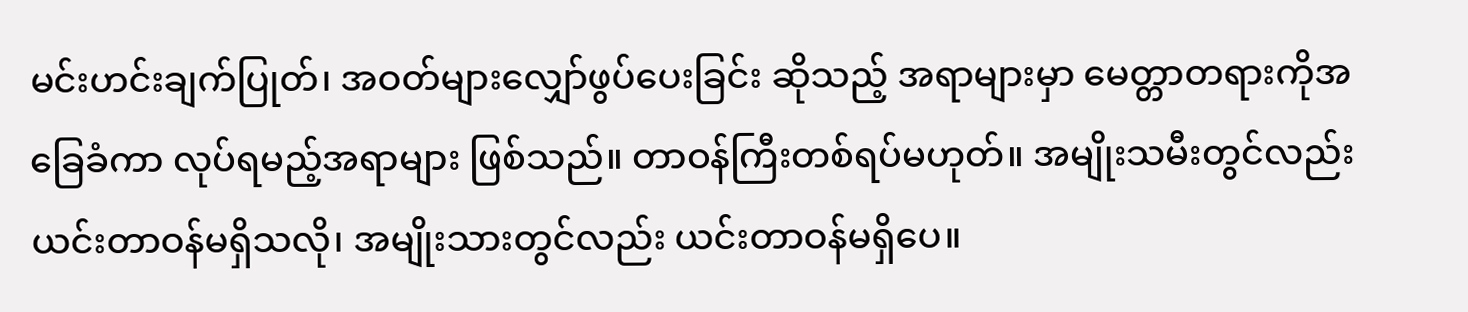မင်းဟင်းချက်ပြုတ်၊ အဝတ်များလျှော်ဖွပ်ပေးခြင်း ဆိုသည့် အရာများမှာ မေတ္တာတရားကိုအခြေခံကာ လုပ်ရမည့်အရာများ ဖြစ်သည်။ တာဝန်ကြီးတစ်ရပ်မဟုတ်။ အမျိုးသမီးတွင်လည်း ယင်းတာဝန်မရှိသလို၊ အမျိုးသားတွင်လည်း ယင်းတာဝန်မရှိပေ။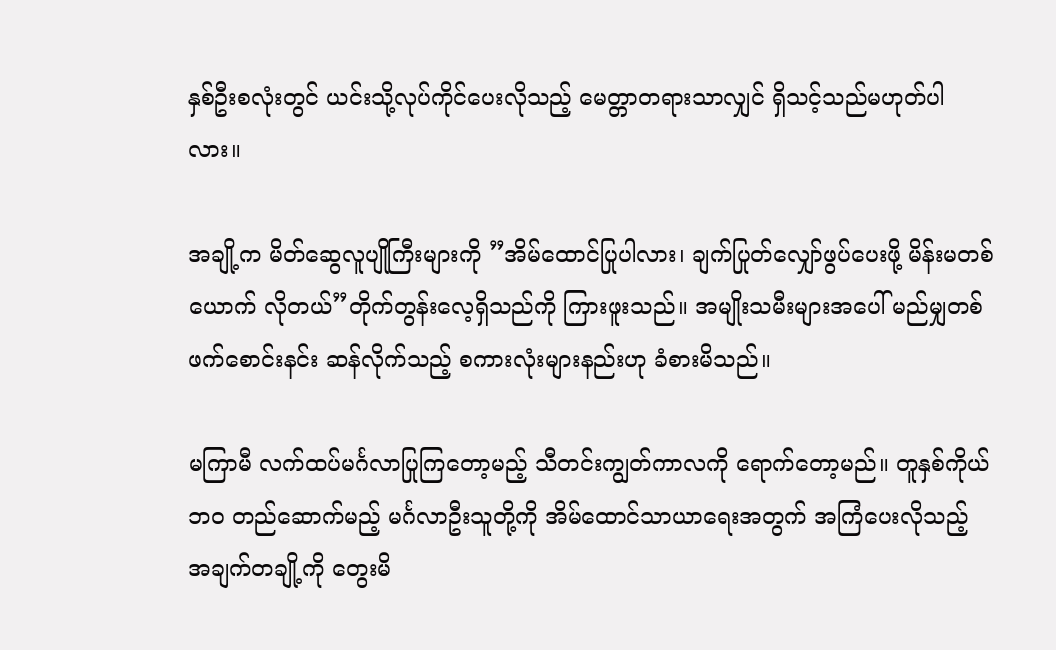နှစ်ဦးစလုံးတွင် ယင်းသို့လုပ်ကိုင်ပေးလိုသည့် မေတ္တာတရားသာလျှင် ရှိသင့်သည်မဟုတ်ပါလား။

အချို့က မိတ်ဆွေလူပျိုကြီးများကို ”အိမ်ထောင်ပြုပါလား၊ ချက်ပြုတ်လျှော်ဖွပ်ပေးဖို့ မိန်းမတစ်ယောက် လိုတယ်”တိုက်တွန်းလေ့ရှိသည်ကို ကြားဖူးသည်။ အမျိုးသမီးများအပေါ် မည်မျှတစ်ဖက်စောင်းနင်း ဆန်လိုက်သည့် စကားလုံးများနည်းဟု ခံစားမိသည်။

မကြာမီ လက်ထပ်မင်္ဂလာပြုကြတော့မည့် သီတင်းကျွတ်ကာလကို ရောက်တော့မည်။ တူနှစ်ကိုယ်ဘဝ တည်ဆောက်မည့် မင်္ဂလာဦးသူတို့ကို အိမ်ထောင်သာယာရေးအတွက် အကြံပေးလိုသည့် အချက်တချို့ကို တွေးမိ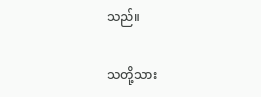သည်။

သတို့သား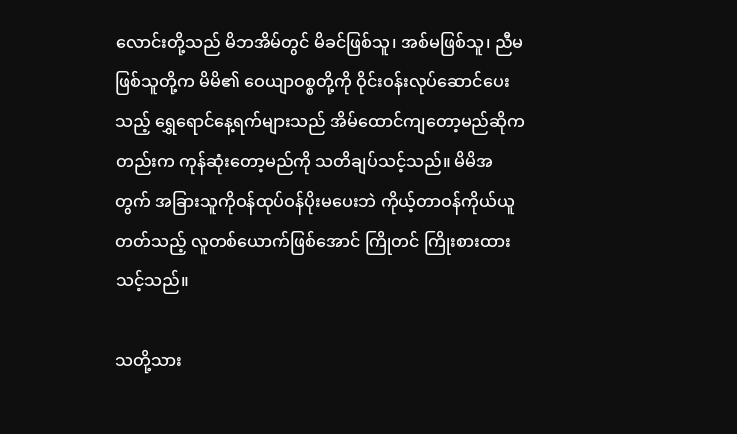လောင်းတို့သည် မိဘအိမ်တွင် မိခင်ဖြစ်သူ၊ အစ်မဖြစ်သူ၊ ညီမဖြစ်သူတို့က မိမိ၏ ဝေယျာဝစ္စတို့ကို ဝိုင်းဝန်းလုပ်ဆောင်ပေးသည့် ရွှေရောင်နေ့ရက်များသည် အိမ်ထောင်ကျတော့မည်ဆိုကတည်းက ကုန်ဆုံးတော့မည်ကို သတိချပ်သင့်သည်။ မိမိအတွက် အခြားသူကိုဝန်ထုပ်ဝန်ပိုးမပေးဘဲ ကိုယ့်တာဝန်ကိုယ်ယူတတ်သည့် လူတစ်ယောက်ဖြစ်အောင် ကြိုတင် ကြိုးစားထားသင့်သည်။

သတို့သား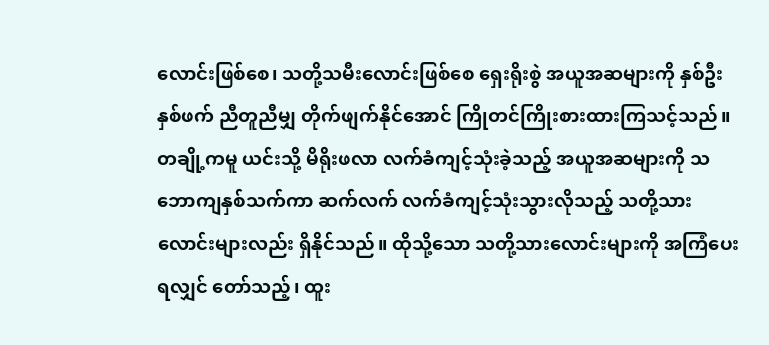လောင်းဖြစ်စေ၊ သတို့သမီးလောင်းဖြစ်စေ ရှေးရိုးစွဲ အယူအဆများကို နှစ်ဦးနှစ်ဖက် ညီတူညီမျှ တိုက်ဖျက်နိုင်အောင် ကြိုတင်ကြိုးစားထားကြသင့်သည်။ တချို့ကမူ ယင်းသို့ မိရိုးဖလာ လက်ခံကျင့်သုံးခဲ့သည့် အယူအဆများကို သဘောကျနှစ်သက်ကာ ဆက်လက် လက်ခံကျင့်သုံးသွားလိုသည့် သတို့သားလောင်းများလည်း ရှိနိုင်သည်။ ထိုသို့သော သတို့သားလောင်းများကို အကြံပေးရလျှင် တော်သည့်၊ ထူး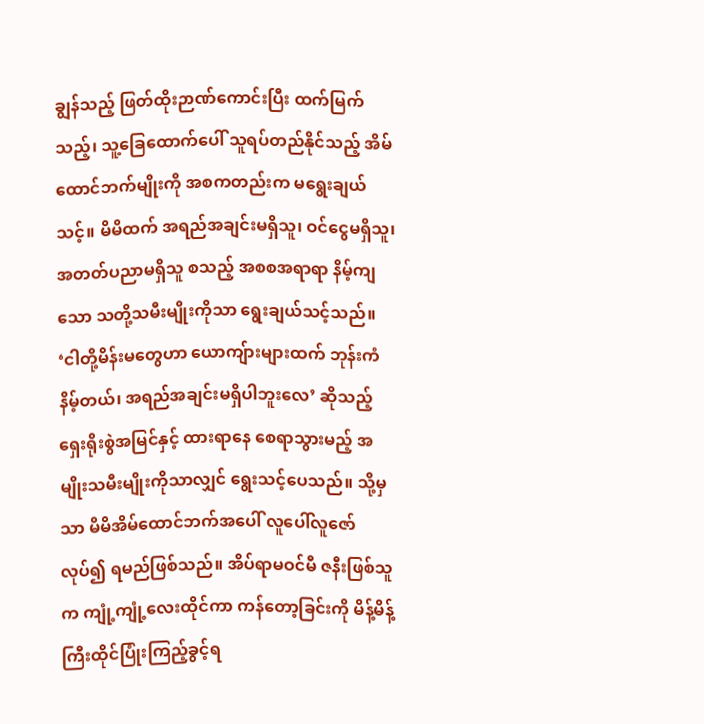ချွန်သည့် ဖြတ်ထိုးဉာဏ်ကောင်းပြီး ထက်မြက်သည့်၊ သူ့ခြေထောက်ပေါ် သူရပ်တည်နိုင်သည့် အိမ်ထောင်ဘက်မျိုးကို အစကတည်းက မရွေးချယ်သင့်။ မိမိထက် အရည်အချင်းမရှိသူ၊ ဝင်ငွေမရှိသူ၊ အတတ်ပညာမရှိသူ စသည့် အစစအရာရာ နိမ့်ကျသော သတို့သမီးမျိုးကိုသာ ရွေးချယ်သင့်သည်။ ‘ငါတို့မိန်းမတွေဟာ ယောကျ်ားများထက် ဘုန်းကံနိမ့်တယ်၊ အရည်အချင်းမရှိပါဘူးလေ’ ဆိုသည့် ရှေးရိုးစွဲအမြင်နှင့် ထားရာနေ စေရာသွားမည့် အမျိုးသမီးမျိုးကိုသာလျှင် ရွေးသင့်ပေသည်။ သို့မှသာ မိမိအိမ်ထောင်ဘက်အပေါ် လူပေါ်လူဇော်လုပ်၍ ရမည်ဖြစ်သည်။ အိပ်ရာမဝင်မီ ဇနီးဖြစ်သူက ကျုံ့ကျုံ့လေးထိုင်ကာ ကန်တော့ခြင်းကို မိန့်မိန့်ကြီးထိုင်ပြုံးကြည့်ခွင့်ရ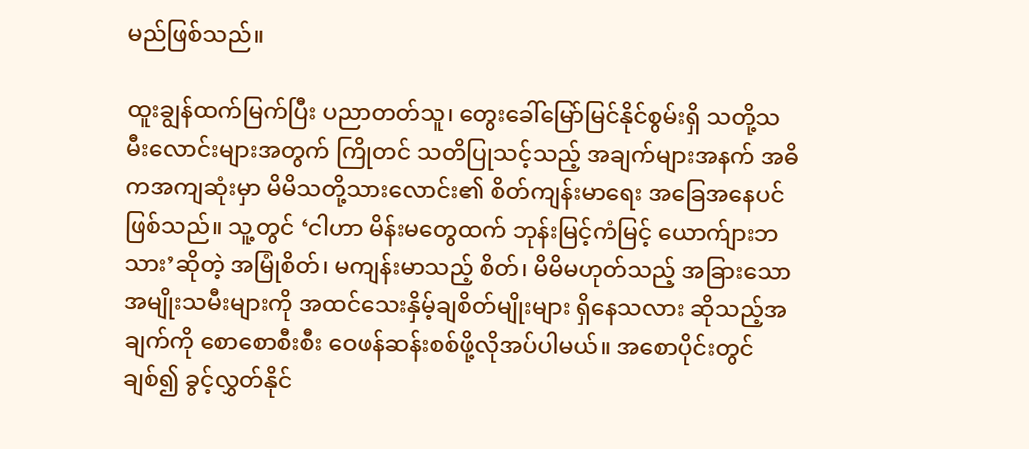မည်ဖြစ်သည်။

ထူးချွန်ထက်မြက်ပြီး ပညာတတ်သူ၊ တွေးခေါ်မြော်မြင်နိုင်စွမ်းရှိ သတို့သမီးလောင်းများအတွက် ကြိုတင် သတိပြုသင့်သည့် အချက်များအနက် အဓိကအကျဆုံးမှာ မိမိသတို့သားလောင်း၏ စိတ်ကျန်းမာရေး အခြေအနေပင်ဖြစ်သည်။ သူ့တွင် ‘ငါဟာ မိန်းမတွေထက် ဘုန်းမြင့်ကံမြင့် ယောက်ျားဘသား’ဆိုတဲ့ အမြုံစိတ်၊ မကျန်းမာသည့် စိတ်၊ မိမိမဟုတ်သည့် အခြားသောအမျိုးသမီးများကို အထင်သေးနှိမ့်ချစိတ်မျိုးများ ရှိနေသလား ဆိုသည့်အချက်ကို စောစောစီးစီး ဝေဖန်ဆန်းစစ်ဖို့လိုအပ်ပါမယ်။ အစောပိုင်းတွင် ချစ်၍ ခွင့်လွှတ်နိုင်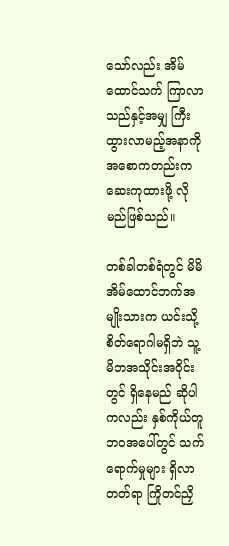သော်လည်း အိမ်ထောင်သက် ကြာလာသည်နှင့်အမျှ ကြီးထွားလာမည့်အနာကို အစောကတည်းက ဆေးကုထားဖို့ လိုမည်ဖြစ်သည်။

တစ်ခါတစ်ရံတွင် မိမိအိမ်ထောင်ဘက်အမျိုးသားက ယင်းသို့စိတ်ရောဂါမရှိဘဲ သူ့မိဘအသိုင်းအဝိုင်းတွင် ရှိနေမည် ဆိုပါကလည်း နှစ်ကိုယ်တူဘဝအပေါ်တွင် သက်ရောက်မှုများ ရှိလာတတ်ရာ ကြိုတင်ညှိ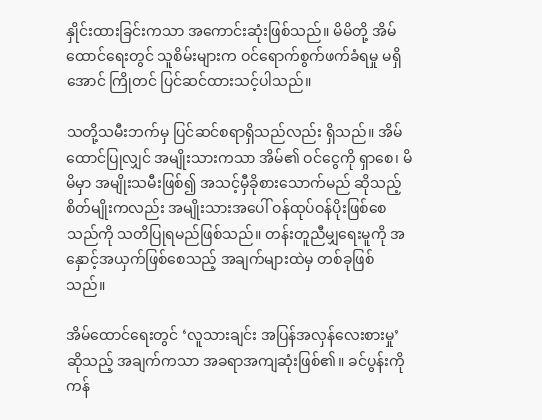နှိုင်းထားခြင်းကသာ အကောင်းဆုံးဖြစ်သည်။ မိမိတို့ အိမ်ထောင်ရေးတွင် သူစိမ်းများက ဝင်ရောက်စွက်ဖက်ခံရမှု မရှိအောင် ကြိုတင် ပြင်ဆင်ထားသင့်ပါသည်။

သတို့သမီးဘက်မှ ပြင်ဆင်စရာရှိသည်လည်း ရှိသည်။ အိမ်ထောင်ပြုလျှင် အမျိုးသားကသာ အိမ်၏ ဝင်ငွေကို ရှာစေ၊ မိမိမှာ အမျိုးသမီးဖြစ်၍ အသင့်မှီခိုစားသောက်မည် ဆိုသည့် စိတ်မျိုးကလည်း အမျိုးသားအပေါ် ဝန်ထုပ်ဝန်ပိုးဖြစ်စေသည်ကို သတိပြုရမည်ဖြစ်သည်။ တန်းတူညီမျှရေးမူကို အနှောင့်အယှက်ဖြစ်စေသည့် အချက်များထဲမှ တစ်ခုဖြစ်သည်။

အိမ်ထောင်ရေးတွင် ‘လူသားချင်း အပြန်အလှန်လေးစားမှု’ဆိုသည့် အချက်ကသာ အခရာအကျဆုံးဖြစ်၏။ ခင်ပွန်းကိုကန်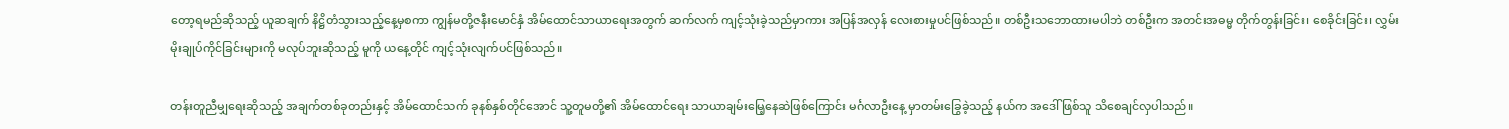တော့ရမည်ဆိုသည့် ယူဆချက် နိဋ္ဌိတံသွားသည့်နေ့မှစကာ ကျွန်မတို့ဇနီးမောင်နှံ အိမ်ထောင်သာယာရေးအတွက် ဆက်လက် ကျင့်သုံးခဲ့သည်မှာကား အပြန်အလှန် လေးစားမှုပင်ဖြစ်သည်။ တစ်ဦးသဘောထားမပါဘဲ တစ်ဦးက အတင်းအဓမ္မ တိုက်တွန်းခြင်း၊ စေခိုင်းခြင်း၊ လွှမ်းမိုးချုပ်ကိုင်ခြင်းများကို မလုပ်ဘူးဆိုသည့် မူကို ယနေ့တိုင် ကျင့်သုံးလျက်ပင်ဖြစ်သည်။

တန်းတူညီမျှရေးဆိုသည့် အချက်တစ်ခုတည်းနှင့် အိမ်ထောင်သက် ခုနစ်နှစ်တိုင်အောင် သူ့တူမတို့၏ အိမ်ထောင်ရေး သာယာချမ်းမြေ့နေဆဲဖြစ်ကြောင်း မင်္ဂလာဦးနေ့ မှာတမ်းခြွေခဲ့သည့် နယ်က အဒေါ် ဖြစ်သူ သိစေချင်လှပါသည်။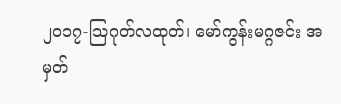၂၀၁၇-သြဂုတ်လထုတ်၊ မော်ကွန်းမဂ္ဂဇင်း အမှတ်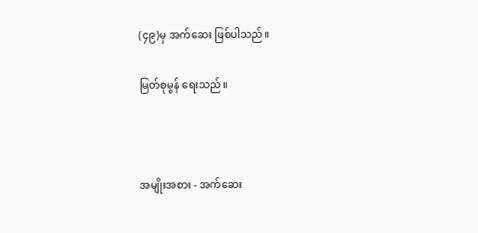(၄၉)မှ အက်ဆေး ဖြစ်ပါသည်။

မြတ်စုမွန် ရေးသည်။



အမျိုးအစား - အက်ဆေး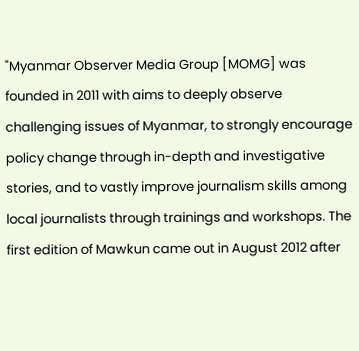"Myanmar Observer Media Group [MOMG] was founded in 2011 with aims to deeply observe challenging issues of Myanmar, to strongly encourage policy change through in-depth and investigative stories, and to vastly improve journalism skills among local journalists through trainings and workshops. The first edition of Mawkun came out in August 2012 after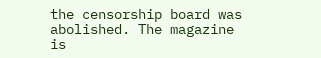the censorship board was abolished. The magazine is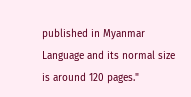published in Myanmar Language and its normal size is around 120 pages."